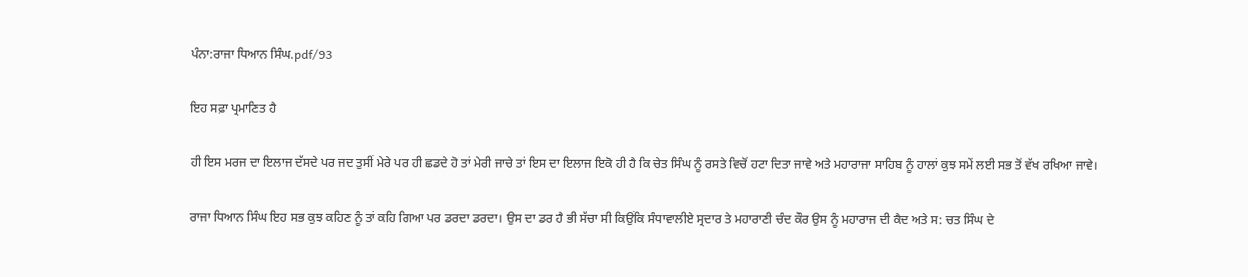ਪੰਨਾ:ਰਾਜਾ ਧਿਆਨ ਸਿੰਘ.pdf/93

ਇਹ ਸਫ਼ਾ ਪ੍ਰਮਾਣਿਤ ਹੈ

ਹੀ ਇਸ ਮਰਜ ਦਾ ਇਲਾਜ ਦੱਸਦੇ ਪਰ ਜਦ ਤੁਸੀਂ ਮੇਰੇ ਪਰ ਹੀ ਛਡਦੇ ਹੋ ਤਾਂ ਮੇਰੀ ਜਾਚੇ ਤਾਂ ਇਸ ਦਾ ਇਲਾਜ ਇਕੋ ਹੀ ਹੈ ਕਿ ਚੇਤ ਸਿੰਘ ਨੂੰ ਰਸਤੇ ਵਿਚੋਂ ਹਟਾ ਦਿਤਾ ਜਾਵੇ ਅਤੇ ਮਹਾਰਾਜਾ ਸਾਹਿਬ ਨੂੰ ਹਾਲਾਂ ਕੁਝ ਸਮੇਂ ਲਈ ਸਭ ਤੋਂ ਵੱਖ ਰਖਿਆ ਜਾਵੇ।

ਰਾਜਾ ਧਿਆਨ ਸਿੰਘ ਇਹ ਸਭ ਕੁਝ ਕਹਿਣ ਨੂੰ ਤਾਂ ਕਹਿ ਗਿਆ ਪਰ ਡਰਦਾ ਡਰਦਾ। ਉਸ ਦਾ ਡਰ ਹੈ ਭੀ ਸੱਚਾ ਸੀ ਕਿਉਂਕਿ ਸੰਧਾਵਾਲੀਏ ਸ੍ਰਦਾਰ ਤੇ ਮਹਾਰਾਣੀ ਚੰਦ ਕੌਰ ਉਸ ਨੂੰ ਮਹਾਰਾਜ ਦੀ ਕੈਦ ਅਤੇ ਸ: ਚਤ ਸਿੰਘ ਦੇ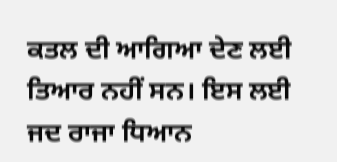ਕਤਲ ਦੀ ਆਗਿਆ ਦੇਣ ਲਈ ਤਿਆਰ ਨਹੀਂ ਸਨ। ਇਸ ਲਈ ਜਦ ਰਾਜਾ ਧਿਆਨ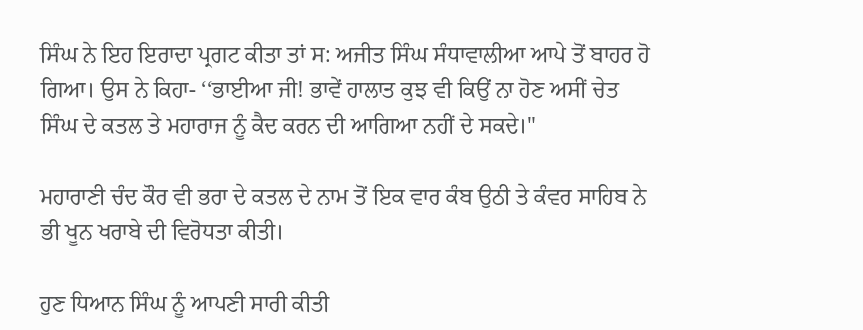ਸਿੰਘ ਨੇ ਇਹ ਇਰਾਦਾ ਪ੍ਰਗਟ ਕੀਤਾ ਤਾਂ ਸ: ਅਜੀਤ ਸਿੰਘ ਸੰਧਾਵਾਲੀਆ ਆਪੇ ਤੋਂ ਬਾਹਰ ਹੋ ਗਿਆ। ਉਸ ਨੇ ਕਿਹਾ- ‘‘ਭਾਈਆ ਜੀ! ਭਾਵੇਂ ਹਾਲਾਤ ਕੁਝ ਵੀ ਕਿਉਂ ਨਾ ਹੋਣ ਅਸੀਂ ਚੇਤ ਸਿੰਘ ਦੇ ਕਤਲ ਤੇ ਮਹਾਰਾਜ ਨੂੰ ਕੈਦ ਕਰਨ ਦੀ ਆਗਿਆ ਨਹੀਂ ਦੇ ਸਕਦੇ।"

ਮਹਾਰਾਣੀ ਚੰਦ ਕੌਰ ਵੀ ਭਰਾ ਦੇ ਕਤਲ ਦੇ ਨਾਮ ਤੋਂ ਇਕ ਵਾਰ ਕੰਬ ਉਠੀ ਤੇ ਕੰਵਰ ਸਾਹਿਬ ਨੇ ਭੀ ਖੂਨ ਖਰਾਬੇ ਦੀ ਵਿਰੋਧਤਾ ਕੀਤੀ।

ਹੁਣ ਧਿਆਨ ਸਿੰਘ ਨੂੰ ਆਪਣੀ ਸਾਰੀ ਕੀਤੀ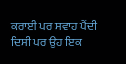ਕਰਾਈ ਪਰ ਸਵਾਹ ਪੈਂਦੀ ਦਿਸੀ ਪਰ ਉਹ ਇਕ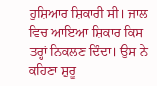ਹੁਸ਼ਿਆਰ ਸ਼ਿਕਾਰੀ ਸੀ। ਜਾਲ ਵਿਚ ਆਇਆ ਸ਼ਿਕਾਰ ਕਿਸ ਤਰ੍ਹਾਂ ਨਿਕਲਣ ਦਿੰਦਾ। ਉਸ ਨੇ ਕਹਿਣਾ ਸ਼ੁਰੂ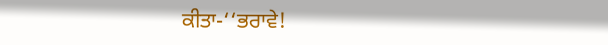ਕੀਤਾ-‘‘ਭਰਾਵੇ!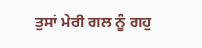ਤੁਸਾਂ ਮੇਰੀ ਗਲ ਨੂੰ ਗਹੁ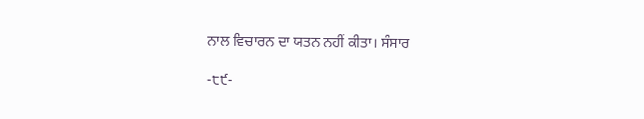ਨਾਲ ਵਿਚਾਰਨ ਦਾ ਯਤਨ ਨਹੀਂ ਕੀਤਾ। ਸੰਸਾਰ

-੮੯-